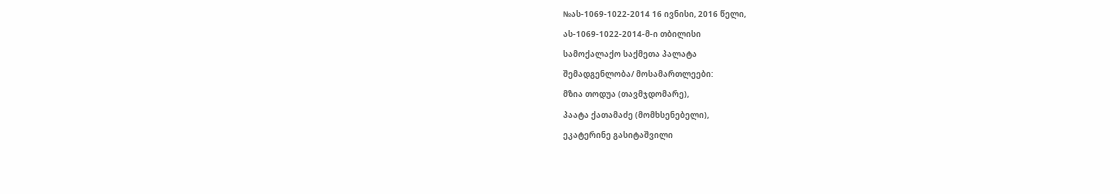№ას-1069-1022-2014 16 ივნისი, 2016 წელი,
ას-1069-1022-2014-მ-ი თბილისი
სამოქალაქო საქმეთა პალატა
შემადგენლობა/ მოსამართლეები:
მზია თოდუა (თავმჯდომარე),
პაატა ქათამაძე (მომხსენებელი),
ეკატერინე გასიტაშვილი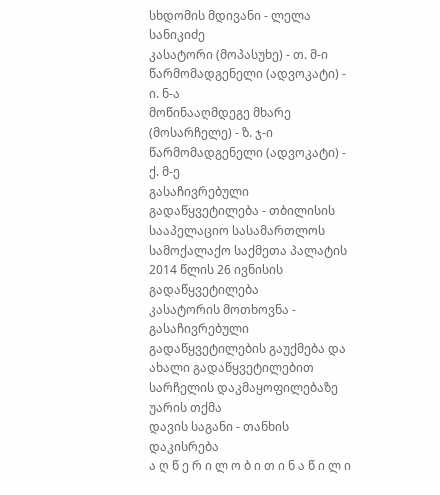სხდომის მდივანი - ლელა სანიკიძე
კასატორი (მოპასუხე) - თ. მ-ი
წარმომადგენელი (ადვოკატი) - ი. ნ-ა
მოწინააღმდეგე მხარე (მოსარჩელე) - ზ. ჯ-ი
წარმომადგენელი (ადვოკატი) - ქ. მ-ე
გასაჩივრებული გადაწყვეტილება - თბილისის სააპელაციო სასამართლოს სამოქალაქო საქმეთა პალატის 2014 წლის 26 ივნისის გადაწყვეტილება
კასატორის მოთხოვნა - გასაჩივრებული გადაწყვეტილების გაუქმება და ახალი გადაწყვეტილებით სარჩელის დაკმაყოფილებაზე უარის თქმა
დავის საგანი - თანხის დაკისრება
ა ღ წ ე რ ი ლ ო ბ ი თ ი ნ ა წ ი ლ ი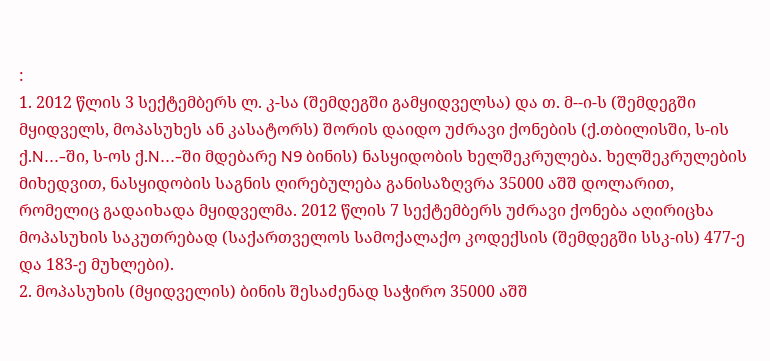:
1. 2012 წლის 3 სექტემბერს ლ. კ-სა (შემდეგში გამყიდველსა) და თ. მ--ი-ს (შემდეგში მყიდველს, მოპასუხეს ან კასატორს) შორის დაიდო უძრავი ქონების (ქ.თბილისში, ს-ის ქ.N...-ში, ს-ოს ქ.N...-ში მდებარე N9 ბინის) ნასყიდობის ხელშეკრულება. ხელშეკრულების მიხედვით, ნასყიდობის საგნის ღირებულება განისაზღვრა 35000 აშშ დოლარით, რომელიც გადაიხადა მყიდველმა. 2012 წლის 7 სექტემბერს უძრავი ქონება აღირიცხა მოპასუხის საკუთრებად (საქართველოს სამოქალაქო კოდექსის (შემდეგში სსკ-ის) 477-ე და 183-ე მუხლები).
2. მოპასუხის (მყიდველის) ბინის შესაძენად საჭირო 35000 აშშ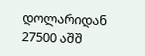დოლარიდან 27500 აშშ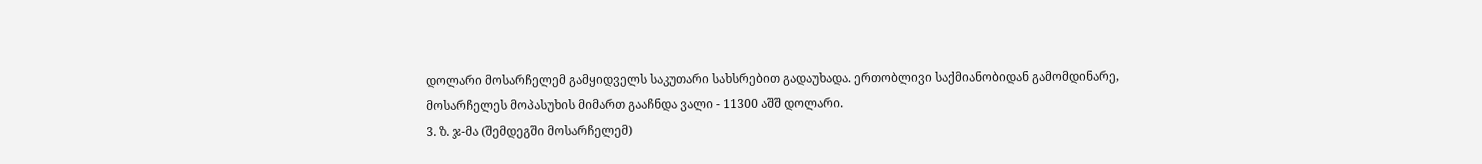დოლარი მოსარჩელემ გამყიდველს საკუთარი სახსრებით გადაუხადა. ერთობლივი საქმიანობიდან გამომდინარე, მოსარჩელეს მოპასუხის მიმართ გააჩნდა ვალი - 11300 აშშ დოლარი.
3. ზ. ჯ-მა (შემდეგში მოსარჩელემ)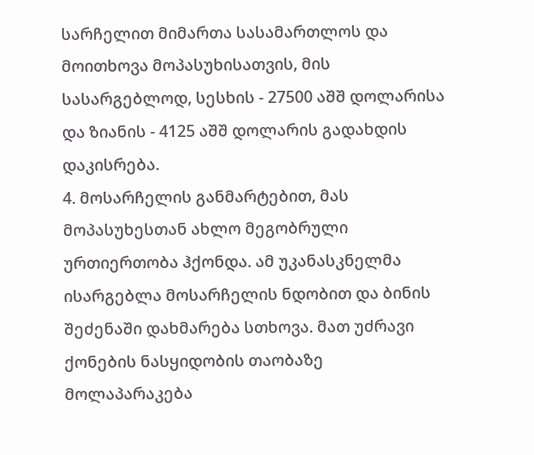სარჩელით მიმართა სასამართლოს და მოითხოვა მოპასუხისათვის, მის სასარგებლოდ, სესხის - 27500 აშშ დოლარისა და ზიანის - 4125 აშშ დოლარის გადახდის დაკისრება.
4. მოსარჩელის განმარტებით, მას მოპასუხესთან ახლო მეგობრული ურთიერთობა ჰქონდა. ამ უკანასკნელმა ისარგებლა მოსარჩელის ნდობით და ბინის შეძენაში დახმარება სთხოვა. მათ უძრავი ქონების ნასყიდობის თაობაზე მოლაპარაკება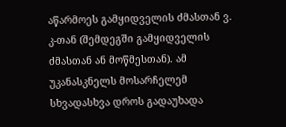აწარმოეს გამყიდველის ძმასთან ვ. კ-თან (შემდეგში გამყიდველის ძმასთან ან მოწმესთან). ამ უკანასკნელს მოსარჩელემ სხვადასხვა დროს გადაუხადა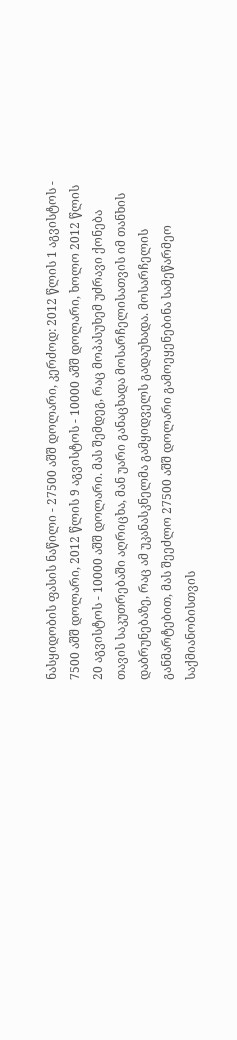ნასყიდობის ფასის ნაწილი - 27500 აშშ დოლარი, კერძოდ: 2012 წლის 1 აგვისტოს - 7500 აშშ დოლარი, 2012 წლის 9 აგვისტოს - 10000 აშშ დოლარი, ხოლო 2012 წლის 20 აგვისტოს - 10000 აშშ დოლარი. მას შემდეგ, რაც მოპასუხემ უძრავი ქონება თავის საკუთრებაში აღრიცხა, მან უარი განაცხადა მოსარჩელისათვის იმ თანხის დაბრუნებაზე, რაც ამ უკანასკნელმა გამყიდველს გადაუხადა. მოსარჩელის განმარტებით, მას შეეძლო 27500 აშშ დოლარი გამოეყენებინა სამეწარმეო საქმიანობისთვის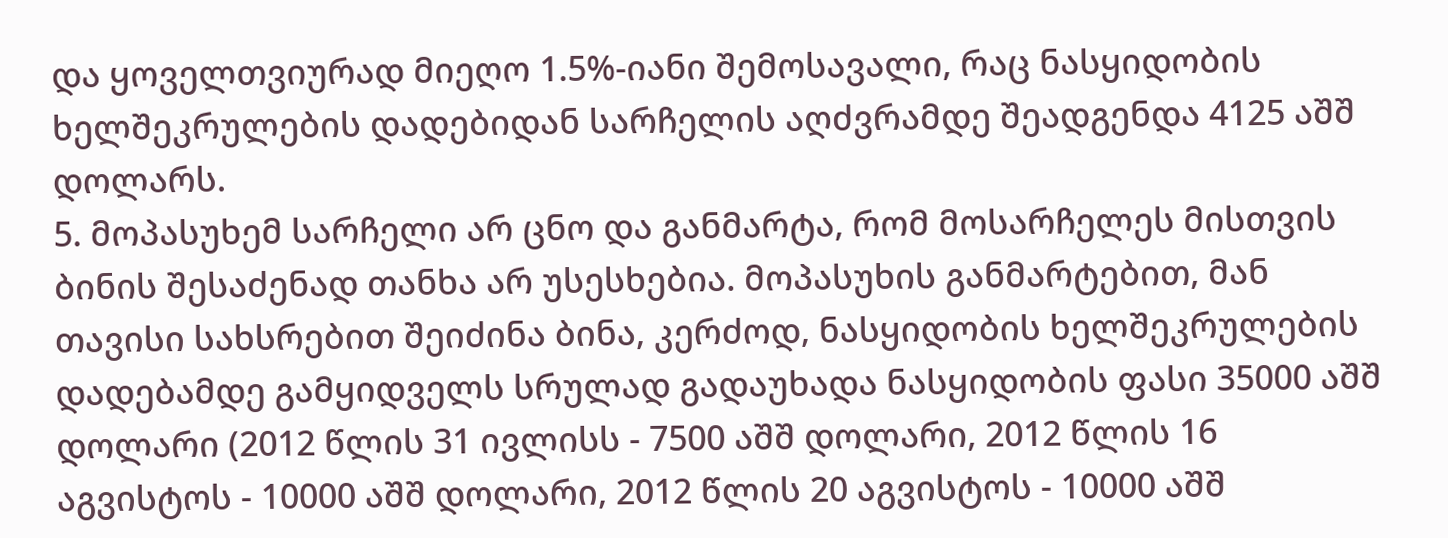და ყოველთვიურად მიეღო 1.5%-იანი შემოსავალი, რაც ნასყიდობის ხელშეკრულების დადებიდან სარჩელის აღძვრამდე შეადგენდა 4125 აშშ დოლარს.
5. მოპასუხემ სარჩელი არ ცნო და განმარტა, რომ მოსარჩელეს მისთვის ბინის შესაძენად თანხა არ უსესხებია. მოპასუხის განმარტებით, მან თავისი სახსრებით შეიძინა ბინა, კერძოდ, ნასყიდობის ხელშეკრულების დადებამდე გამყიდველს სრულად გადაუხადა ნასყიდობის ფასი 35000 აშშ დოლარი (2012 წლის 31 ივლისს - 7500 აშშ დოლარი, 2012 წლის 16 აგვისტოს - 10000 აშშ დოლარი, 2012 წლის 20 აგვისტოს - 10000 აშშ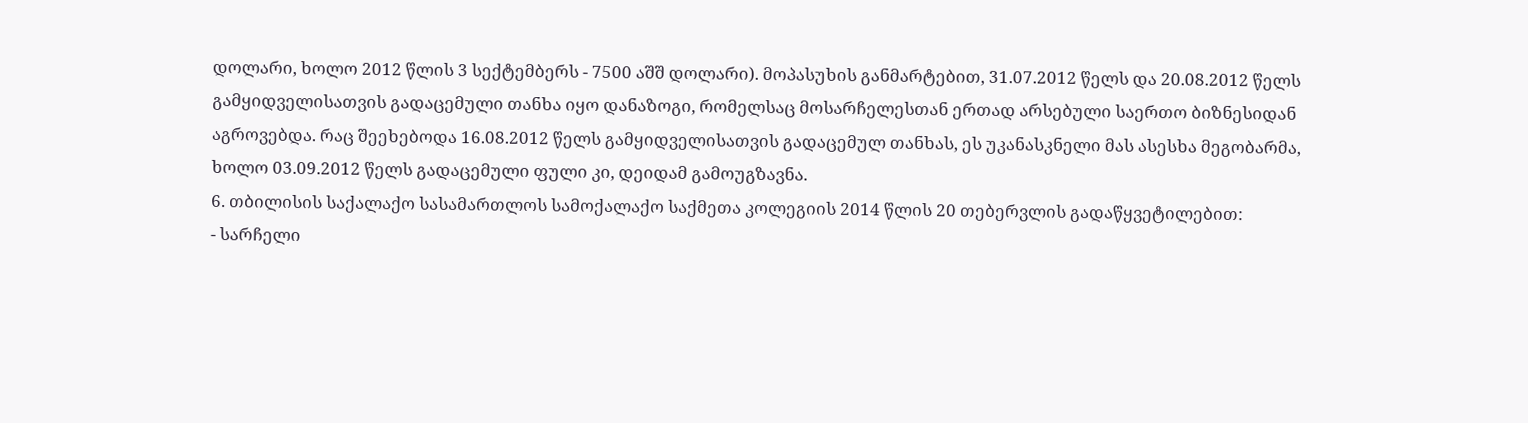დოლარი, ხოლო 2012 წლის 3 სექტემბერს - 7500 აშშ დოლარი). მოპასუხის განმარტებით, 31.07.2012 წელს და 20.08.2012 წელს გამყიდველისათვის გადაცემული თანხა იყო დანაზოგი, რომელსაც მოსარჩელესთან ერთად არსებული საერთო ბიზნესიდან აგროვებდა. რაც შეეხებოდა 16.08.2012 წელს გამყიდველისათვის გადაცემულ თანხას, ეს უკანასკნელი მას ასესხა მეგობარმა, ხოლო 03.09.2012 წელს გადაცემული ფული კი, დეიდამ გამოუგზავნა.
6. თბილისის საქალაქო სასამართლოს სამოქალაქო საქმეთა კოლეგიის 2014 წლის 20 თებერვლის გადაწყვეტილებით:
- სარჩელი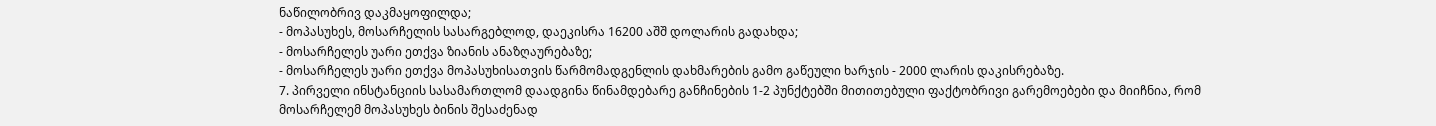ნაწილობრივ დაკმაყოფილდა;
- მოპასუხეს, მოსარჩელის სასარგებლოდ, დაეკისრა 16200 აშშ დოლარის გადახდა;
- მოსარჩელეს უარი ეთქვა ზიანის ანაზღაურებაზე;
- მოსარჩელეს უარი ეთქვა მოპასუხისათვის წარმომადგენლის დახმარების გამო გაწეული ხარჯის - 2000 ლარის დაკისრებაზე.
7. პირველი ინსტანციის სასამართლომ დაადგინა წინამდებარე განჩინების 1-2 პუნქტებში მითითებული ფაქტობრივი გარემოებები და მიიჩნია, რომ მოსარჩელემ მოპასუხეს ბინის შესაძენად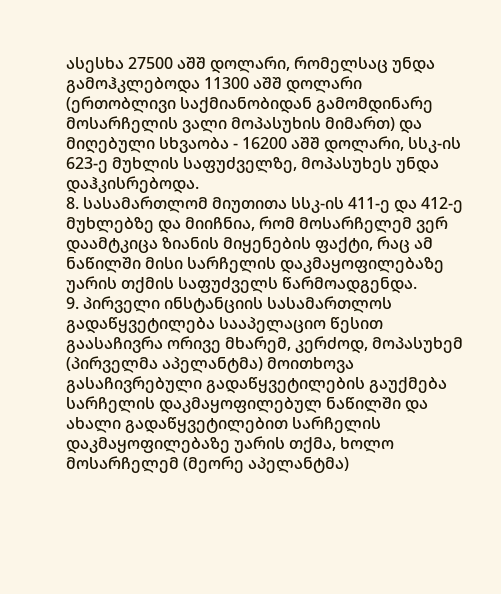ასესხა 27500 აშშ დოლარი, რომელსაც უნდა გამოჰკლებოდა 11300 აშშ დოლარი (ერთობლივი საქმიანობიდან გამომდინარე მოსარჩელის ვალი მოპასუხის მიმართ) და მიღებული სხვაობა - 16200 აშშ დოლარი, სსკ-ის 623-ე მუხლის საფუძველზე, მოპასუხეს უნდა დაჰკისრებოდა.
8. სასამართლომ მიუთითა სსკ-ის 411-ე და 412-ე მუხლებზე და მიიჩნია, რომ მოსარჩელემ ვერ დაამტკიცა ზიანის მიყენების ფაქტი, რაც ამ ნაწილში მისი სარჩელის დაკმაყოფილებაზე უარის თქმის საფუძველს წარმოადგენდა.
9. პირველი ინსტანციის სასამართლოს გადაწყვეტილება სააპელაციო წესით გაასაჩივრა ორივე მხარემ, კერძოდ, მოპასუხემ (პირველმა აპელანტმა) მოითხოვა გასაჩივრებული გადაწყვეტილების გაუქმება სარჩელის დაკმაყოფილებულ ნაწილში და ახალი გადაწყვეტილებით სარჩელის დაკმაყოფილებაზე უარის თქმა, ხოლო მოსარჩელემ (მეორე აპელანტმა)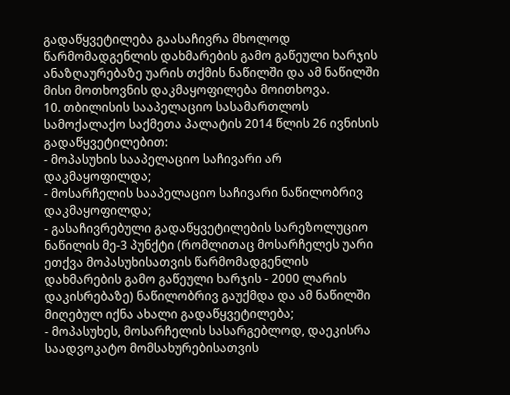გადაწყვეტილება გაასაჩივრა მხოლოდ წარმომადგენლის დახმარების გამო გაწეული ხარჯის ანაზღაურებაზე უარის თქმის ნაწილში და ამ ნაწილში მისი მოთხოვნის დაკმაყოფილება მოითხოვა.
10. თბილისის სააპელაციო სასამართლოს სამოქალაქო საქმეთა პალატის 2014 წლის 26 ივნისის გადაწყვეტილებით:
- მოპასუხის სააპელაციო საჩივარი არ დაკმაყოფილდა;
- მოსარჩელის სააპელაციო საჩივარი ნაწილობრივ დაკმაყოფილდა;
- გასაჩივრებული გადაწყვეტილების სარეზოლუციო ნაწილის მე-3 პუნქტი (რომლითაც მოსარჩელეს უარი ეთქვა მოპასუხისათვის წარმომადგენლის დახმარების გამო გაწეული ხარჯის - 2000 ლარის დაკისრებაზე) ნაწილობრივ გაუქმდა და ამ ნაწილში მიღებულ იქნა ახალი გადაწყვეტილება;
- მოპასუხეს, მოსარჩელის სასარგებლოდ, დაეკისრა საადვოკატო მომსახურებისათვის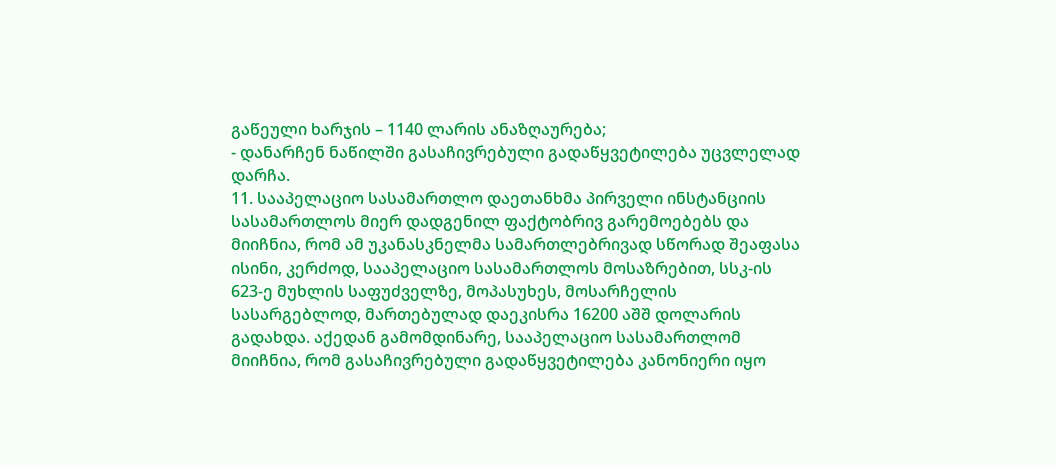გაწეული ხარჯის – 1140 ლარის ანაზღაურება;
- დანარჩენ ნაწილში გასაჩივრებული გადაწყვეტილება უცვლელად დარჩა.
11. სააპელაციო სასამართლო დაეთანხმა პირველი ინსტანციის სასამართლოს მიერ დადგენილ ფაქტობრივ გარემოებებს და მიიჩნია, რომ ამ უკანასკნელმა სამართლებრივად სწორად შეაფასა ისინი, კერძოდ, სააპელაციო სასამართლოს მოსაზრებით, სსკ-ის 623-ე მუხლის საფუძველზე, მოპასუხეს, მოსარჩელის სასარგებლოდ, მართებულად დაეკისრა 16200 აშშ დოლარის გადახდა. აქედან გამომდინარე, სააპელაციო სასამართლომ მიიჩნია, რომ გასაჩივრებული გადაწყვეტილება კანონიერი იყო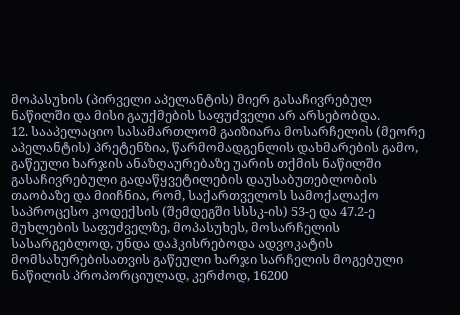მოპასუხის (პირველი აპელანტის) მიერ გასაჩივრებულ ნაწილში და მისი გაუქმების საფუძველი არ არსებობდა.
12. სააპელაციო სასამართლომ გაიზიარა მოსარჩელის (მეორე აპელანტის) პრეტენზია, წარმომადგენლის დახმარების გამო, გაწეული ხარჯის ანაზღაურებაზე უარის თქმის ნაწილში გასაჩივრებული გადაწყვეტილების დაუსაბუთებლობის თაობაზე და მიიჩნია, რომ, საქართველოს სამოქალაქო საპროცესო კოდექსის (შემდეგში სსსკ-ის) 53-ე და 47.2-ე მუხლების საფუძველზე, მოპასუხეს, მოსარჩელის სასარგებლოდ, უნდა დაჰკისრებოდა ადვოკატის მომსახურებისათვის გაწეული ხარჯი სარჩელის მოგებული ნაწილის პროპორციულად, კერძოდ, 16200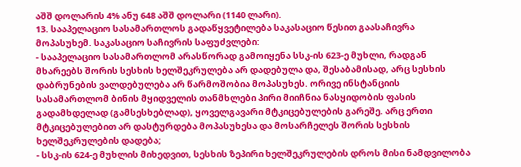აშშ დოლარის 4% ანუ 648 აშშ დოლარი (1140 ლარი).
13. სააპელაციო სასამართლოს გადაწყვეტილება საკასაციო წესით გაასაჩივრა მოპასუხემ. საკასაციო საჩივრის საფუძვლები:
- სააპელაციო სასამართლომ არასწორად გამოიყენა სსკ-ის 623-ე მუხლი, რადგან მხარეებს შორის სესხის ხელშეკრულება არ დადებულა და, შესაბამისად, არც სესხის დაბრუნების ვალდებულება არ წარმოშობია მოპასუხეს. ორივე ინსტანციის სასამართლომ ბინის მყიდველის თანმხლები პირი მიიჩნია ნასყიდობის ფასის გადამხდელად (გამსესხებლად), ყოველგავარი მტკიცებულების გარეშე. არც ერთი მტკიცებულებით არ დასტურდება მოპასუხესა და მოსარჩელეს შორის სესხის ხელშეკრულების დადება;
- სსკ-ის 624-ე მუხლის მიხედვით, სესხის ზეპირი ხელშეკრულების დროს მისი ნამდვილობა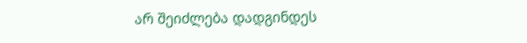არ შეიძლება დადგინდეს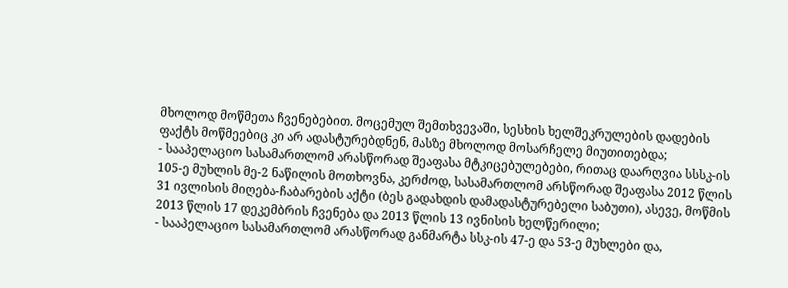მხოლოდ მოწმეთა ჩვენებებით. მოცემულ შემთხვევაში, სესხის ხელშეკრულების დადების ფაქტს მოწმეებიც კი არ ადასტურებდნენ, მასზე მხოლოდ მოსარჩელე მიუთითებდა;
- სააპელაციო სასამართლომ არასწორად შეაფასა მტკიცებულებები, რითაც დაარღვია სსსკ-ის 105-ე მუხლის მე-2 ნაწილის მოთხოვნა, კერძოდ, სასამართლომ არსწორად შეაფასა 2012 წლის 31 ივლისის მიღება-ჩაბარების აქტი (ბეს გადახდის დამადასტურებელი საბუთი), ასევე, მოწმის 2013 წლის 17 დეკემბრის ჩვენება და 2013 წლის 13 ივნისის ხელწერილი;
- სააპელაციო სასამართლომ არასწორად განმარტა სსკ-ის 47-ე და 53-ე მუხლები და,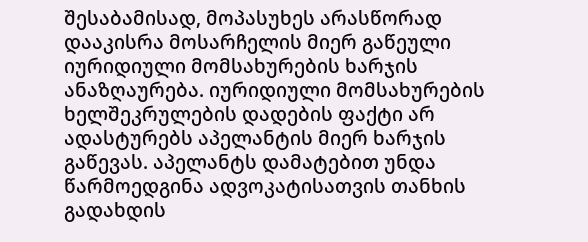შესაბამისად, მოპასუხეს არასწორად დააკისრა მოსარჩელის მიერ გაწეული იურიდიული მომსახურების ხარჯის ანაზღაურება. იურიდიული მომსახურების ხელშეკრულების დადების ფაქტი არ ადასტურებს აპელანტის მიერ ხარჯის გაწევას. აპელანტს დამატებით უნდა წარმოედგინა ადვოკატისათვის თანხის გადახდის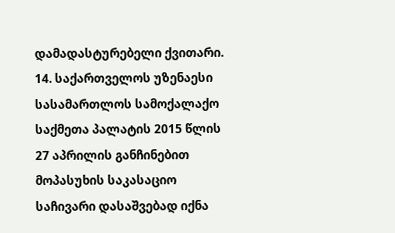დამადასტურებელი ქვითარი.
14. საქართველოს უზენაესი სასამართლოს სამოქალაქო საქმეთა პალატის 2015 წლის 27 აპრილის განჩინებით მოპასუხის საკასაციო საჩივარი დასაშვებად იქნა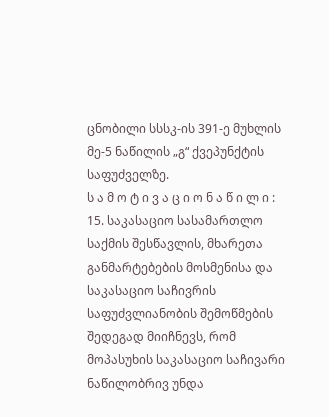ცნობილი სსსკ-ის 391-ე მუხლის მე-5 ნაწილის „გ“ ქვეპუნქტის საფუძველზე.
ს ა მ ო ტ ი ვ ა ც ი ო ნ ა წ ი ლ ი :
15. საკასაციო სასამართლო საქმის შესწავლის, მხარეთა განმარტებების მოსმენისა და საკასაციო საჩივრის საფუძვლიანობის შემოწმების შედეგად მიიჩნევს, რომ მოპასუხის საკასაციო საჩივარი ნაწილობრივ უნდა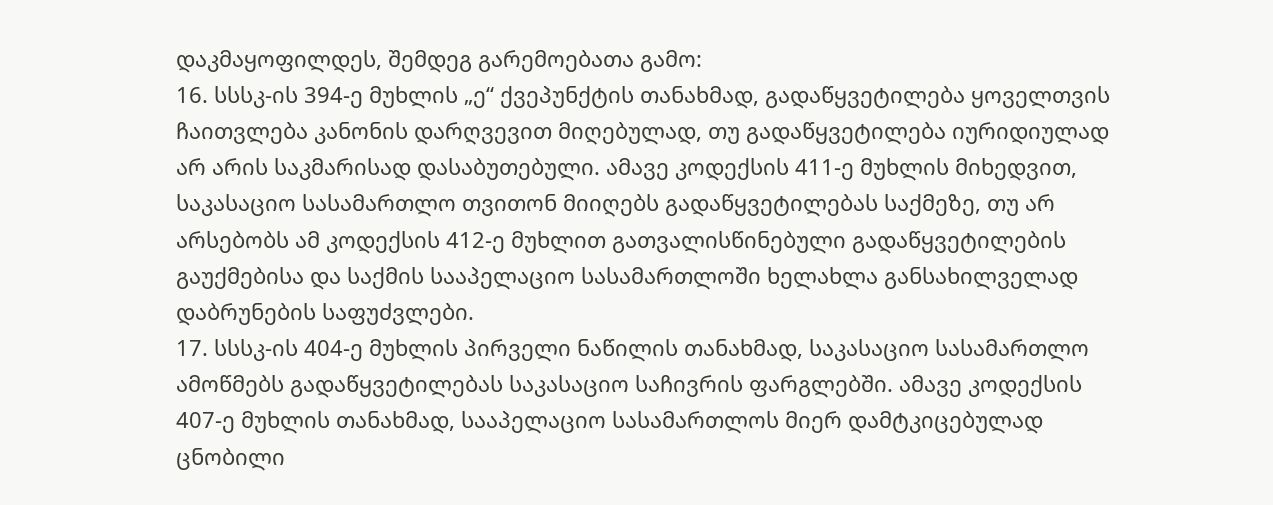დაკმაყოფილდეს, შემდეგ გარემოებათა გამო:
16. სსსკ-ის 394-ე მუხლის „ე“ ქვეპუნქტის თანახმად, გადაწყვეტილება ყოველთვის ჩაითვლება კანონის დარღვევით მიღებულად, თუ გადაწყვეტილება იურიდიულად არ არის საკმარისად დასაბუთებული. ამავე კოდექსის 411-ე მუხლის მიხედვით, საკასაციო სასამართლო თვითონ მიიღებს გადაწყვეტილებას საქმეზე, თუ არ არსებობს ამ კოდექსის 412-ე მუხლით გათვალისწინებული გადაწყვეტილების გაუქმებისა და საქმის სააპელაციო სასამართლოში ხელახლა განსახილველად დაბრუნების საფუძვლები.
17. სსსკ-ის 404-ე მუხლის პირველი ნაწილის თანახმად, საკასაციო სასამართლო ამოწმებს გადაწყვეტილებას საკასაციო საჩივრის ფარგლებში. ამავე კოდექსის 407-ე მუხლის თანახმად, სააპელაციო სასამართლოს მიერ დამტკიცებულად ცნობილი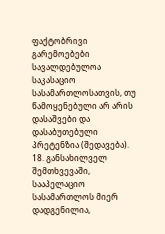ფაქტობრივი გარემოებები სავალდებულოა საკასაციო სასამართლოსათვის, თუ წამოყენებული არ არის დასაშვები და დასაბუთებული პრეტენზია (შედავება).
18. განსახილველ შემთხვევაში, სააპელაციო სასამართლოს მიერ დადგენილია,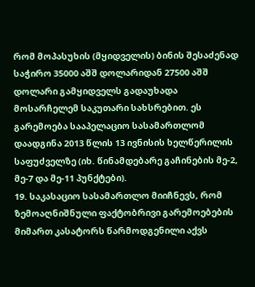რომ მოპასუხის (მყიდველის) ბინის შესაძენად საჭირო 35000 აშშ დოლარიდან 27500 აშშ დოლარი გამყიდველს გადაუხადა მოსარჩელემ საკუთარი სახსრებით. ეს გარემოება სააპელაციო სასამართლომ დაადგინა 2013 წლის 13 ივნისის ხელწერილის საფუძველზე (იხ. წინამდებარე გაჩინების მე-2, მე-7 და მე-11 პუნქტები).
19. საკასაციო სასამართლო მიიჩნევს, რომ ზემოაღნიშნული ფაქტობრივი გარემოებების მიმართ კასატორს წარმოდგენილი აქვს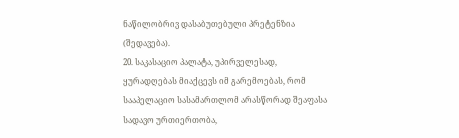ნაწილობრივ დასაბუთებული პრეტენზია (შედავება).
20. საკასაციო პალატა, უპირველესად, ყურადღებას მიაქცევს იმ გარემოებას, რომ სააპელაციო სასამართლომ არასწორად შეაფასა სადავო ურთიერთობა,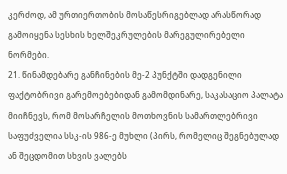კერძოდ, ამ ურთიერთობის მოსაწესრიგებლად არასწორად გამოიყენა სესხის ხელშეკრულების მარეგულირებელი ნორმები.
21. წინამდებარე განჩინების მე-2 პუნქტში დადგენილი ფაქტობრივი გარემოებებიდან გამომდინარე, საკასაციო პალატა მიიჩნევს, რომ მოსარჩელის მოთხოვნის სამართლებრივი საფუძველია სსკ-ის 986-ე მუხლი (პირს, რომელიც შეგნებულად ან შეცდომით სხვის ვალებს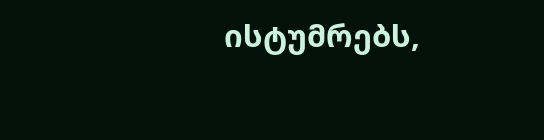ისტუმრებს,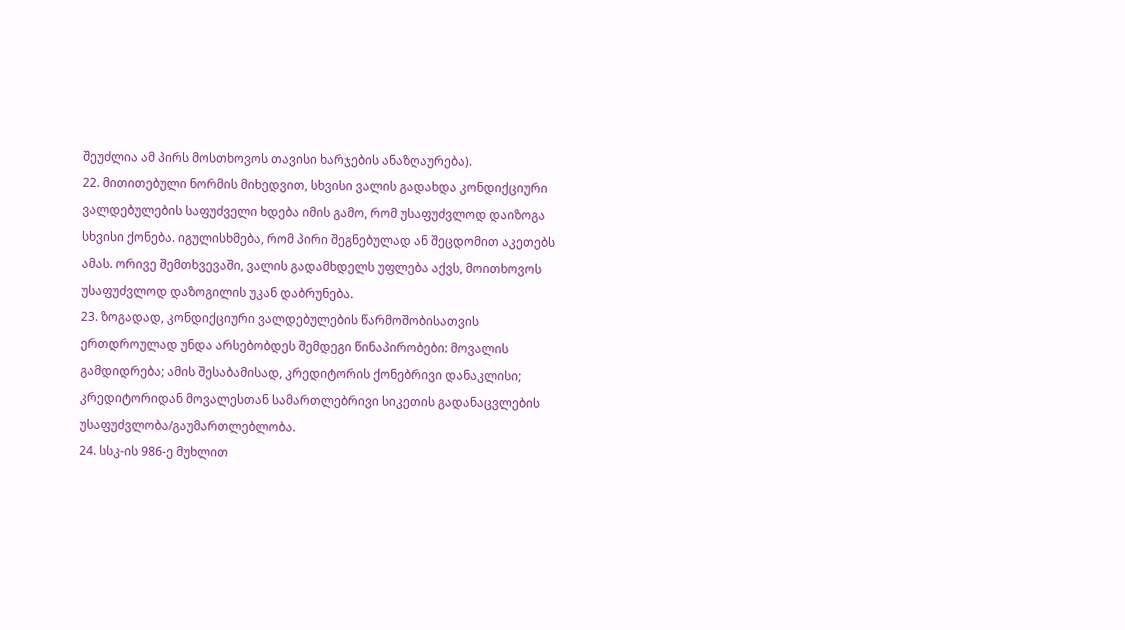შეუძლია ამ პირს მოსთხოვოს თავისი ხარჯების ანაზღაურება).
22. მითითებული ნორმის მიხედვით, სხვისი ვალის გადახდა კონდიქციური ვალდებულების საფუძველი ხდება იმის გამო, რომ უსაფუძვლოდ დაიზოგა სხვისი ქონება. იგულისხმება, რომ პირი შეგნებულად ან შეცდომით აკეთებს ამას. ორივე შემთხვევაში, ვალის გადამხდელს უფლება აქვს, მოითხოვოს უსაფუძვლოდ დაზოგილის უკან დაბრუნება.
23. ზოგადად, კონდიქციური ვალდებულების წარმოშობისათვის ერთდროულად უნდა არსებობდეს შემდეგი წინაპირობები: მოვალის გამდიდრება; ამის შესაბამისად, კრედიტორის ქონებრივი დანაკლისი; კრედიტორიდან მოვალესთან სამართლებრივი სიკეთის გადანაცვლების უსაფუძვლობა/გაუმართლებლობა.
24. სსკ-ის 986-ე მუხლით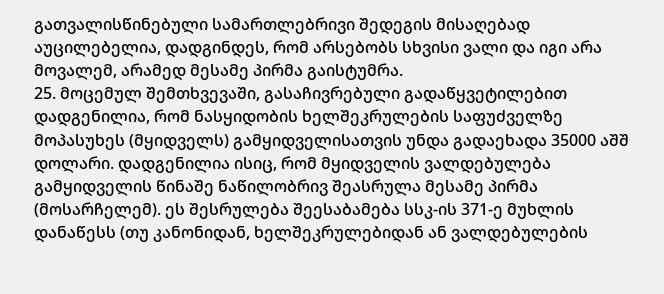გათვალისწინებული სამართლებრივი შედეგის მისაღებად აუცილებელია, დადგინდეს, რომ არსებობს სხვისი ვალი და იგი არა მოვალემ, არამედ მესამე პირმა გაისტუმრა.
25. მოცემულ შემთხვევაში, გასაჩივრებული გადაწყვეტილებით დადგენილია, რომ ნასყიდობის ხელშეკრულების საფუძველზე მოპასუხეს (მყიდველს) გამყიდველისათვის უნდა გადაეხადა 35000 აშშ დოლარი. დადგენილია ისიც, რომ მყიდველის ვალდებულება გამყიდველის წინაშე ნაწილობრივ შეასრულა მესამე პირმა (მოსარჩელემ). ეს შესრულება შეესაბამება სსკ-ის 371-ე მუხლის დანაწესს (თუ კანონიდან, ხელშეკრულებიდან ან ვალდებულების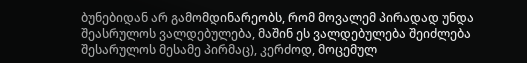ბუნებიდან არ გამომდინარეობს, რომ მოვალემ პირადად უნდა შეასრულოს ვალდებულება, მაშინ ეს ვალდებულება შეიძლება შესარულოს მესამე პირმაც), კერძოდ, მოცემულ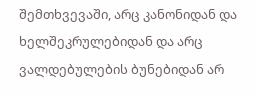შემთხვევაში, არც კანონიდან და ხელშეკრულებიდან და არც ვალდებულების ბუნებიდან არ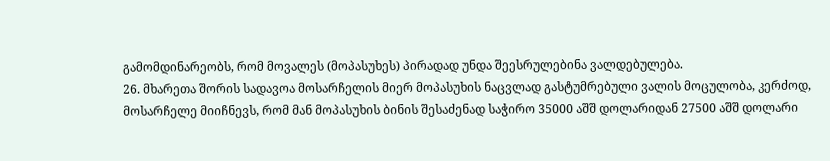გამომდინარეობს, რომ მოვალეს (მოპასუხეს) პირადად უნდა შეესრულებინა ვალდებულება.
26. მხარეთა შორის სადავოა მოსარჩელის მიერ მოპასუხის ნაცვლად გასტუმრებული ვალის მოცულობა, კერძოდ, მოსარჩელე მიიჩნევს, რომ მან მოპასუხის ბინის შესაძენად საჭირო 35000 აშშ დოლარიდან 27500 აშშ დოლარი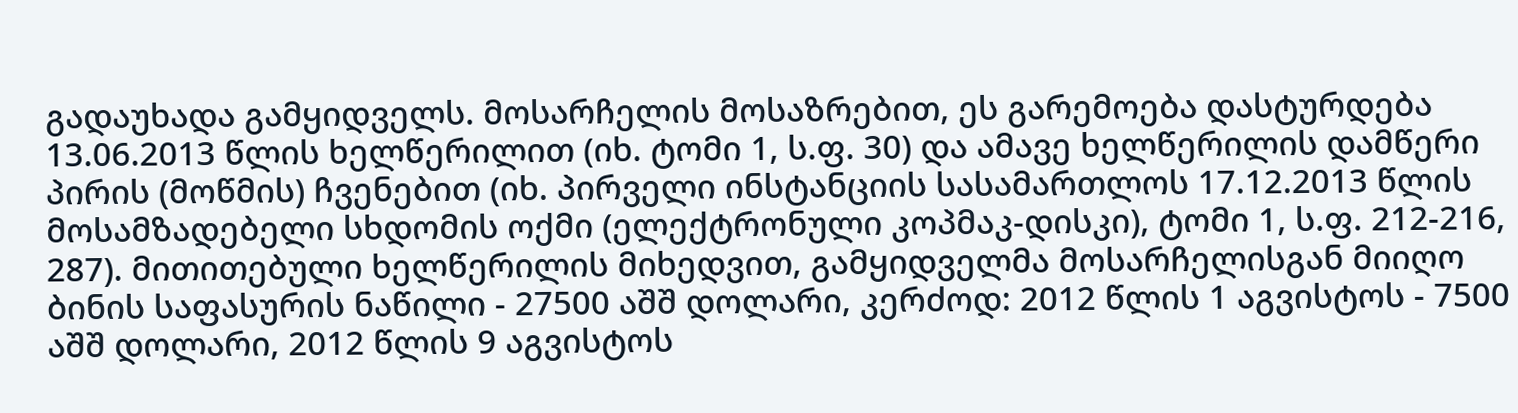გადაუხადა გამყიდველს. მოსარჩელის მოსაზრებით, ეს გარემოება დასტურდება 13.06.2013 წლის ხელწერილით (იხ. ტომი 1, ს.ფ. 30) და ამავე ხელწერილის დამწერი პირის (მოწმის) ჩვენებით (იხ. პირველი ინსტანციის სასამართლოს 17.12.2013 წლის მოსამზადებელი სხდომის ოქმი (ელექტრონული კოპმაკ-დისკი), ტომი 1, ს.ფ. 212-216, 287). მითითებული ხელწერილის მიხედვით, გამყიდველმა მოსარჩელისგან მიიღო ბინის საფასურის ნაწილი - 27500 აშშ დოლარი, კერძოდ: 2012 წლის 1 აგვისტოს - 7500 აშშ დოლარი, 2012 წლის 9 აგვისტოს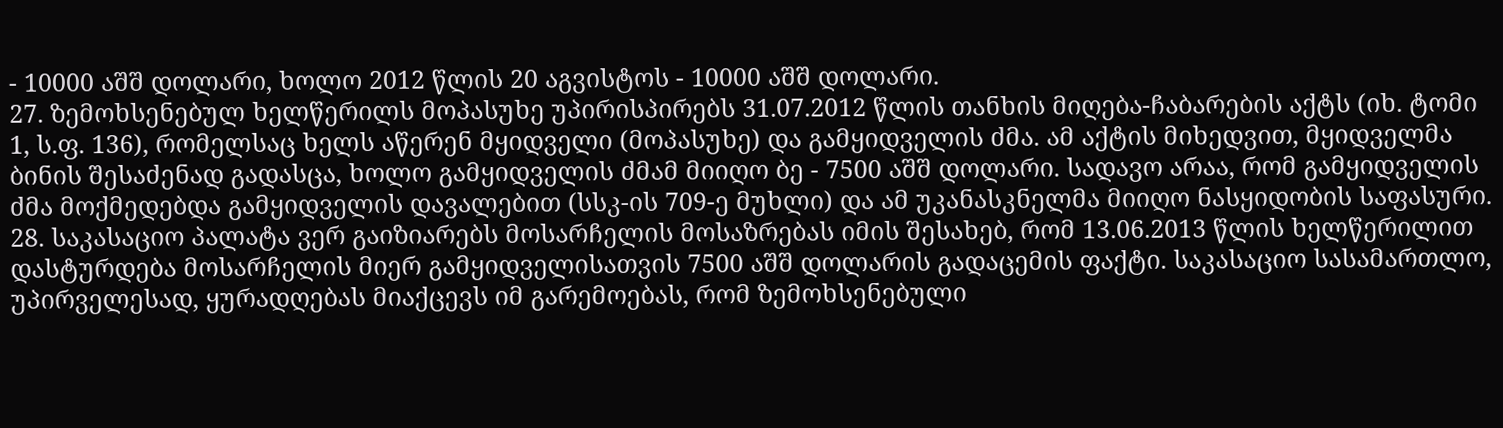- 10000 აშშ დოლარი, ხოლო 2012 წლის 20 აგვისტოს - 10000 აშშ დოლარი.
27. ზემოხსენებულ ხელწერილს მოპასუხე უპირისპირებს 31.07.2012 წლის თანხის მიღება-ჩაბარების აქტს (იხ. ტომი 1, ს.ფ. 136), რომელსაც ხელს აწერენ მყიდველი (მოპასუხე) და გამყიდველის ძმა. ამ აქტის მიხედვით, მყიდველმა ბინის შესაძენად გადასცა, ხოლო გამყიდველის ძმამ მიიღო ბე - 7500 აშშ დოლარი. სადავო არაა, რომ გამყიდველის ძმა მოქმედებდა გამყიდველის დავალებით (სსკ-ის 709-ე მუხლი) და ამ უკანასკნელმა მიიღო ნასყიდობის საფასური.
28. საკასაციო პალატა ვერ გაიზიარებს მოსარჩელის მოსაზრებას იმის შესახებ, რომ 13.06.2013 წლის ხელწერილით დასტურდება მოსარჩელის მიერ გამყიდველისათვის 7500 აშშ დოლარის გადაცემის ფაქტი. საკასაციო სასამართლო, უპირველესად, ყურადღებას მიაქცევს იმ გარემოებას, რომ ზემოხსენებული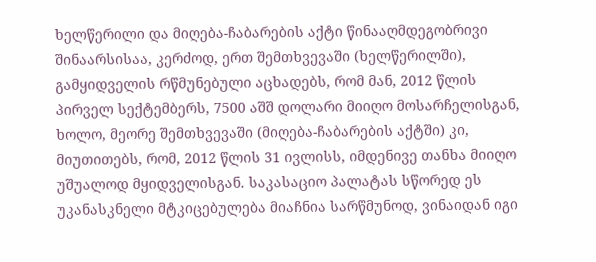ხელწერილი და მიღება-ჩაბარების აქტი წინააღმდეგობრივი შინაარსისაა, კერძოდ, ერთ შემთხვევაში (ხელწერილში), გამყიდველის რწმუნებული აცხადებს, რომ მან, 2012 წლის პირველ სექტემბერს, 7500 აშშ დოლარი მიიღო მოსარჩელისგან, ხოლო, მეორე შემთხვევაში (მიღება-ჩაბარების აქტში) კი, მიუთითებს, რომ, 2012 წლის 31 ივლისს, იმდენივე თანხა მიიღო უშუალოდ მყიდველისგან. საკასაციო პალატას სწორედ ეს უკანასკნელი მტკიცებულება მიაჩნია სარწმუნოდ, ვინაიდან იგი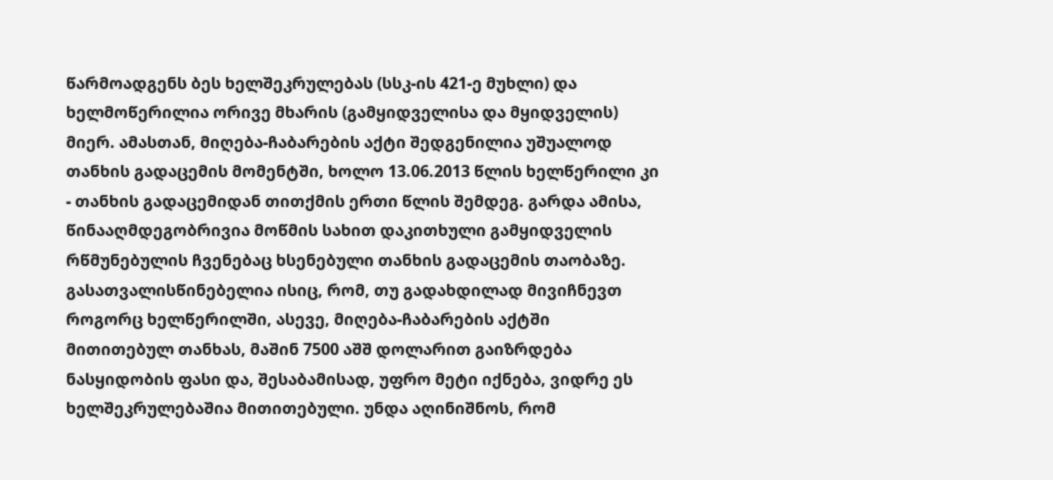წარმოადგენს ბეს ხელშეკრულებას (სსკ-ის 421-ე მუხლი) და ხელმოწერილია ორივე მხარის (გამყიდველისა და მყიდველის) მიერ. ამასთან, მიღება-ჩაბარების აქტი შედგენილია უშუალოდ თანხის გადაცემის მომენტში, ხოლო 13.06.2013 წლის ხელწერილი კი - თანხის გადაცემიდან თითქმის ერთი წლის შემდეგ. გარდა ამისა, წინააღმდეგობრივია მოწმის სახით დაკითხული გამყიდველის რწმუნებულის ჩვენებაც ხსენებული თანხის გადაცემის თაობაზე. გასათვალისწინებელია ისიც, რომ, თუ გადახდილად მივიჩნევთ როგორც ხელწერილში, ასევე, მიღება-ჩაბარების აქტში მითითებულ თანხას, მაშინ 7500 აშშ დოლარით გაიზრდება ნასყიდობის ფასი და, შესაბამისად, უფრო მეტი იქნება, ვიდრე ეს ხელშეკრულებაშია მითითებული. უნდა აღინიშნოს, რომ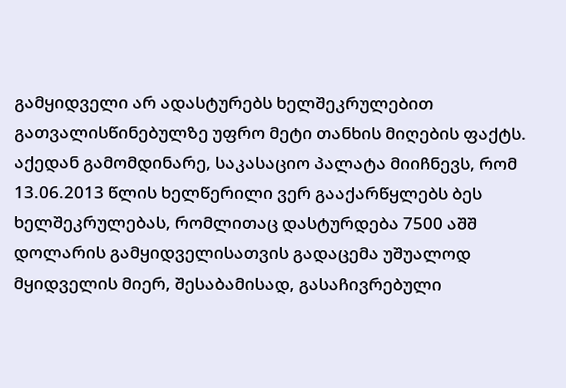გამყიდველი არ ადასტურებს ხელშეკრულებით გათვალისწინებულზე უფრო მეტი თანხის მიღების ფაქტს. აქედან გამომდინარე, საკასაციო პალატა მიიჩნევს, რომ 13.06.2013 წლის ხელწერილი ვერ გააქარწყლებს ბეს ხელშეკრულებას, რომლითაც დასტურდება 7500 აშშ დოლარის გამყიდველისათვის გადაცემა უშუალოდ მყიდველის მიერ, შესაბამისად, გასაჩივრებული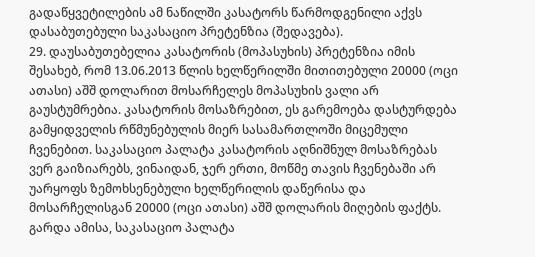გადაწყვეტილების ამ ნაწილში კასატორს წარმოდგენილი აქვს დასაბუთებული საკასაციო პრეტენზია (შედავება).
29. დაუსაბუთებელია კასატორის (მოპასუხის) პრეტენზია იმის შესახებ, რომ 13.06.2013 წლის ხელწერილში მითითებული 20000 (ოცი ათასი) აშშ დოლარით მოსარჩელეს მოპასუხის ვალი არ გაუსტუმრებია. კასატორის მოსაზრებით, ეს გარემოება დასტურდება გამყიდველის რწმუნებულის მიერ სასამართლოში მიცემული ჩვენებით. საკასაციო პალატა კასატორის აღნიშნულ მოსაზრებას ვერ გაიზიარებს, ვინაიდან, ჯერ ერთი, მოწმე თავის ჩვენებაში არ უარყოფს ზემოხსენებული ხელწერილის დაწერისა და მოსარჩელისგან 20000 (ოცი ათასი) აშშ დოლარის მიღების ფაქტს. გარდა ამისა, საკასაციო პალატა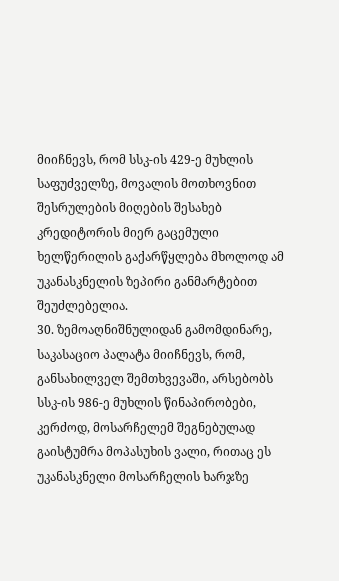მიიჩნევს, რომ სსკ-ის 429-ე მუხლის საფუძველზე, მოვალის მოთხოვნით შესრულების მიღების შესახებ კრედიტორის მიერ გაცემული ხელწერილის გაქარწყლება მხოლოდ ამ უკანასკნელის ზეპირი განმარტებით შეუძლებელია.
30. ზემოაღნიშნულიდან გამომდინარე, საკასაციო პალატა მიიჩნევს, რომ, განსახილველ შემთხვევაში, არსებობს სსკ-ის 986-ე მუხლის წინაპირობები, კერძოდ, მოსარჩელემ შეგნებულად გაისტუმრა მოპასუხის ვალი, რითაც ეს უკანასკნელი მოსარჩელის ხარჯზე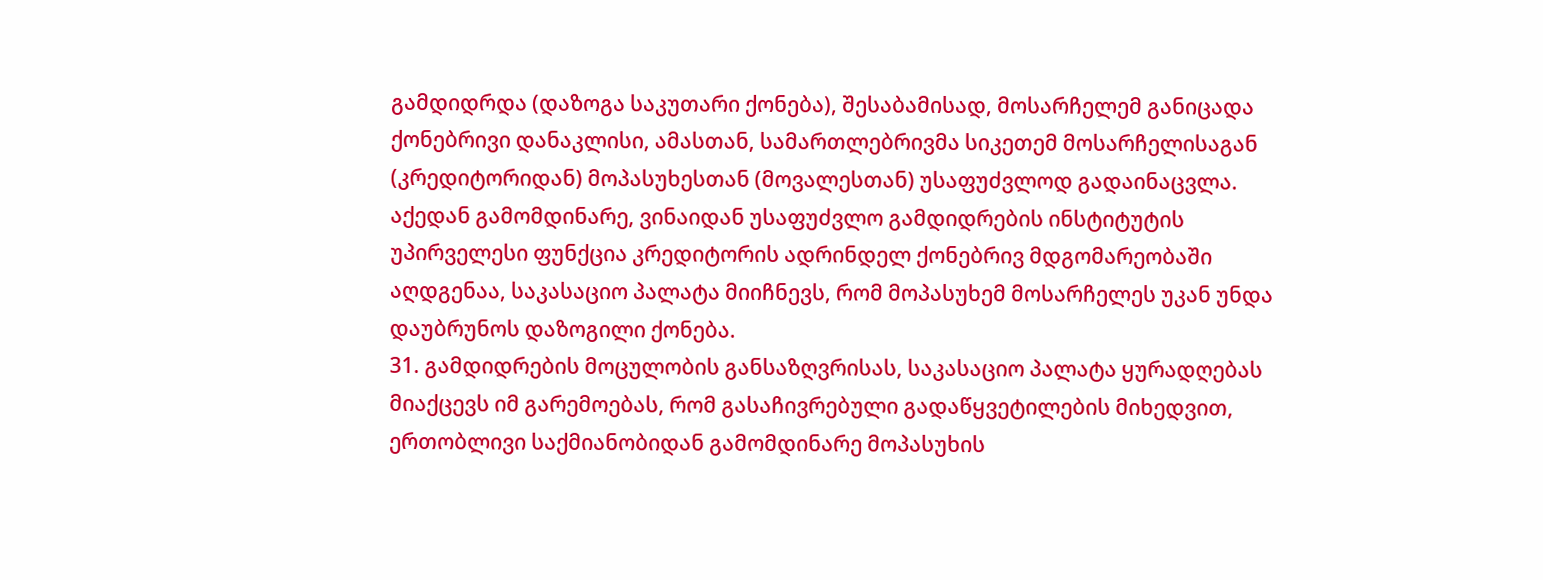გამდიდრდა (დაზოგა საკუთარი ქონება), შესაბამისად, მოსარჩელემ განიცადა ქონებრივი დანაკლისი, ამასთან, სამართლებრივმა სიკეთემ მოსარჩელისაგან (კრედიტორიდან) მოპასუხესთან (მოვალესთან) უსაფუძვლოდ გადაინაცვლა. აქედან გამომდინარე, ვინაიდან უსაფუძვლო გამდიდრების ინსტიტუტის უპირველესი ფუნქცია კრედიტორის ადრინდელ ქონებრივ მდგომარეობაში აღდგენაა, საკასაციო პალატა მიიჩნევს, რომ მოპასუხემ მოსარჩელეს უკან უნდა დაუბრუნოს დაზოგილი ქონება.
31. გამდიდრების მოცულობის განსაზღვრისას, საკასაციო პალატა ყურადღებას მიაქცევს იმ გარემოებას, რომ გასაჩივრებული გადაწყვეტილების მიხედვით, ერთობლივი საქმიანობიდან გამომდინარე მოპასუხის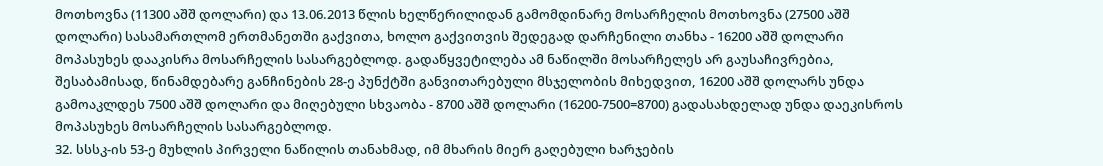მოთხოვნა (11300 აშშ დოლარი) და 13.06.2013 წლის ხელწერილიდან გამომდინარე მოსარჩელის მოთხოვნა (27500 აშშ დოლარი) სასამართლომ ერთმანეთში გაქვითა, ხოლო გაქვითვის შედეგად დარჩენილი თანხა - 16200 აშშ დოლარი მოპასუხეს დააკისრა მოსარჩელის სასარგებლოდ. გადაწყვეტილება ამ ნაწილში მოსარჩელეს არ გაუსაჩივრებია, შესაბამისად, წინამდებარე განჩინების 28-ე პუნქტში განვითარებული მსჯელობის მიხედვით, 16200 აშშ დოლარს უნდა გამოაკლდეს 7500 აშშ დოლარი და მიღებული სხვაობა - 8700 აშშ დოლარი (16200-7500=8700) გადასახდელად უნდა დაეკისროს მოპასუხეს მოსარჩელის სასარგებლოდ.
32. სსსკ-ის 53-ე მუხლის პირველი ნაწილის თანახმად, იმ მხარის მიერ გაღებული ხარჯების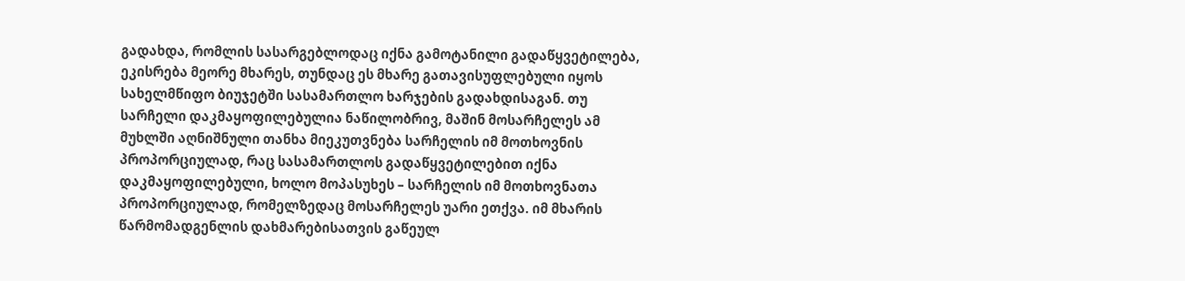გადახდა, რომლის სასარგებლოდაც იქნა გამოტანილი გადაწყვეტილება, ეკისრება მეორე მხარეს, თუნდაც ეს მხარე გათავისუფლებული იყოს სახელმწიფო ბიუჯეტში სასამართლო ხარჯების გადახდისაგან. თუ სარჩელი დაკმაყოფილებულია ნაწილობრივ, მაშინ მოსარჩელეს ამ მუხლში აღნიშნული თანხა მიეკუთვნება სარჩელის იმ მოთხოვნის პროპორციულად, რაც სასამართლოს გადაწყვეტილებით იქნა დაკმაყოფილებული, ხოლო მოპასუხეს – სარჩელის იმ მოთხოვნათა პროპორციულად, რომელზედაც მოსარჩელეს უარი ეთქვა. იმ მხარის წარმომადგენლის დახმარებისათვის გაწეულ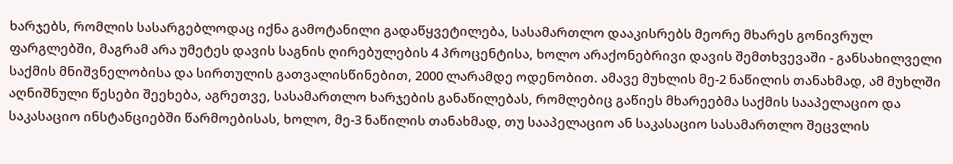ხარჯებს, რომლის სასარგებლოდაც იქნა გამოტანილი გადაწყვეტილება, სასამართლო დააკისრებს მეორე მხარეს გონივრულ ფარგლებში, მაგრამ არა უმეტეს დავის საგნის ღირებულების 4 პროცენტისა, ხოლო არაქონებრივი დავის შემთხვევაში - განსახილველი საქმის მნიშვნელობისა და სირთულის გათვალისწინებით, 2000 ლარამდე ოდენობით. ამავე მუხლის მე-2 ნაწილის თანახმად, ამ მუხლში აღნიშნული წესები შეეხება, აგრეთვე, სასამართლო ხარჯების განაწილებას, რომლებიც გაწიეს მხარეებმა საქმის სააპელაციო და საკასაციო ინსტანციებში წარმოებისას, ხოლო, მე-3 ნაწილის თანახმად, თუ სააპელაციო ან საკასაციო სასამართლო შეცვლის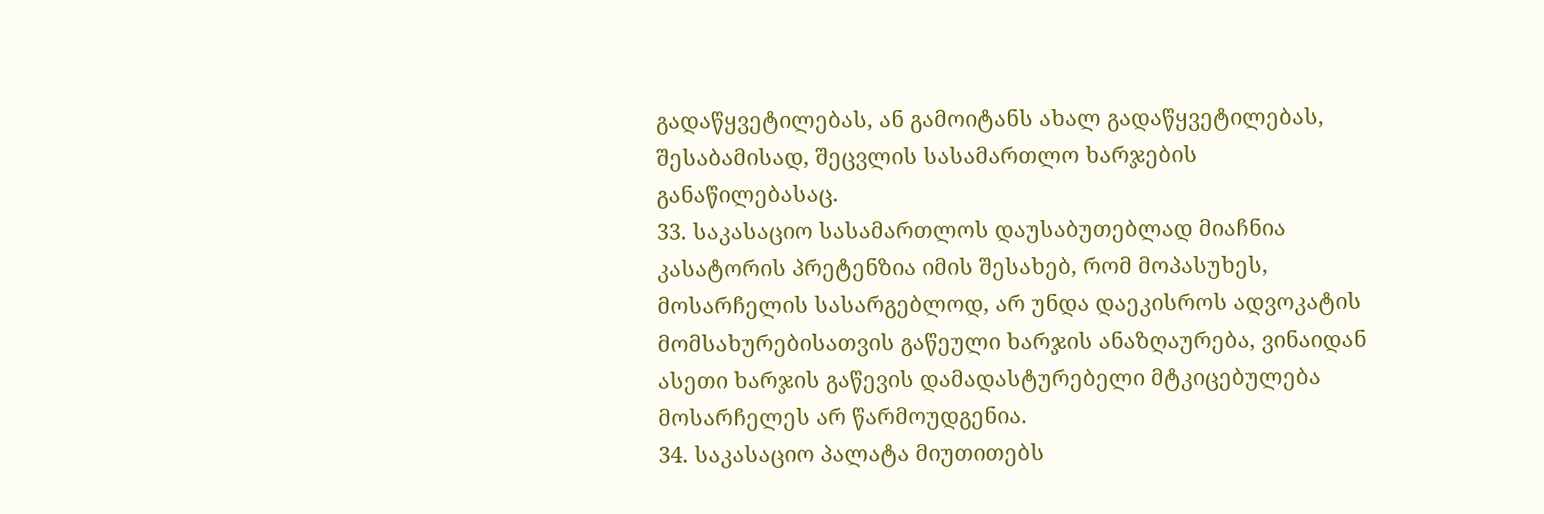გადაწყვეტილებას, ან გამოიტანს ახალ გადაწყვეტილებას, შესაბამისად, შეცვლის სასამართლო ხარჯების განაწილებასაც.
33. საკასაციო სასამართლოს დაუსაბუთებლად მიაჩნია კასატორის პრეტენზია იმის შესახებ, რომ მოპასუხეს, მოსარჩელის სასარგებლოდ, არ უნდა დაეკისროს ადვოკატის მომსახურებისათვის გაწეული ხარჯის ანაზღაურება, ვინაიდან ასეთი ხარჯის გაწევის დამადასტურებელი მტკიცებულება მოსარჩელეს არ წარმოუდგენია.
34. საკასაციო პალატა მიუთითებს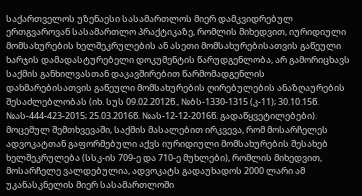საქართველოს უზენაესი სასამართლოს მიერ დამკვიდრებულ ერთგვაროვან სასამართლო პრაქტიკაზე, რომლის მიხედვით, იურიდიული მომსახურების ხელშეკრულების ან ასეთი მომსახურებისათვის გაწეული ხარჯის დამადასტურებელი დოკუმენტის წარუდგენლობა, არ გამორიცხავს საქმის განხილვასთან დაკავშირებით წარმომადგენლის დახმარებისათვის გაწეული მომსახურების ღირებულების ანაზღაურების შესაძლებლობას (იხ. სუს 09.02.2012წ., №ბს-1330-1315 (კ-11); 30.10.15წ. №ას-444-423-2015; 25.03.2016წ. №ას-12-12-2016წ. გადაწყვეტილებები). მოცემულ შემთხვევაში, საქმის მასალებით ირკვევა, რომ მოსარჩელეს ადვოკატთან გაფორმებული აქვს იურიდიული მომსახურების შესახებ ხელშეკრულება (სსკ-ის 709-ე და 710-ე მუხლები), რომლის მიხედვით, მოსარჩელე ვალდებულია, ადვოკატს გადაუხადოს 2000 ლარი ამ უკანასკნელის მიერ სასამართლოში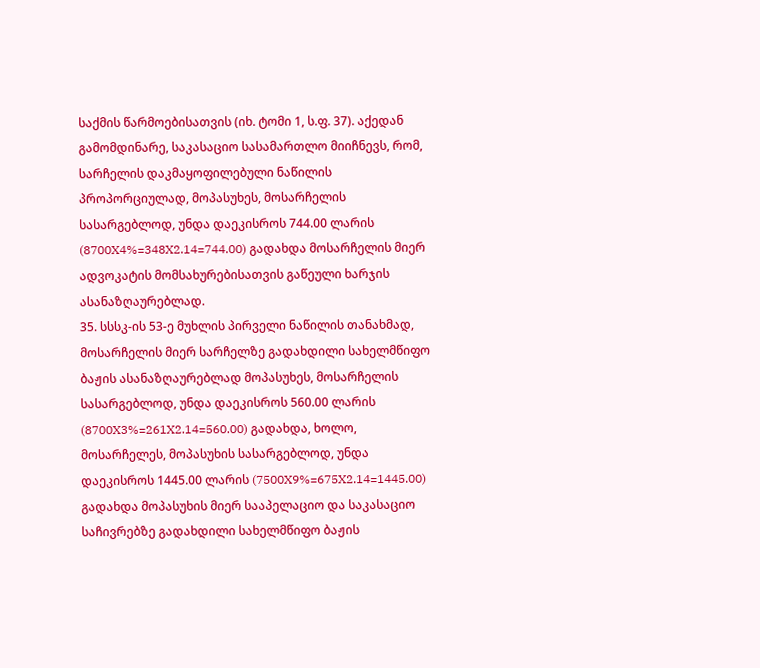საქმის წარმოებისათვის (იხ. ტომი 1, ს.ფ. 37). აქედან გამომდინარე, საკასაციო სასამართლო მიიჩნევს, რომ, სარჩელის დაკმაყოფილებული ნაწილის პროპორციულად, მოპასუხეს, მოსარჩელის სასარგებლოდ, უნდა დაეკისროს 744.00 ლარის (8700X4%=348X2.14=744.00) გადახდა მოსარჩელის მიერ ადვოკატის მომსახურებისათვის გაწეული ხარჯის ასანაზღაურებლად.
35. სსსკ-ის 53-ე მუხლის პირველი ნაწილის თანახმად, მოსარჩელის მიერ სარჩელზე გადახდილი სახელმწიფო ბაჟის ასანაზღაურებლად მოპასუხეს, მოსარჩელის სასარგებლოდ, უნდა დაეკისროს 560.00 ლარის (8700X3%=261X2.14=560.00) გადახდა, ხოლო, მოსარჩელეს, მოპასუხის სასარგებლოდ, უნდა დაეკისროს 1445.00 ლარის (7500X9%=675X2.14=1445.00) გადახდა მოპასუხის მიერ სააპელაციო და საკასაციო საჩივრებზე გადახდილი სახელმწიფო ბაჟის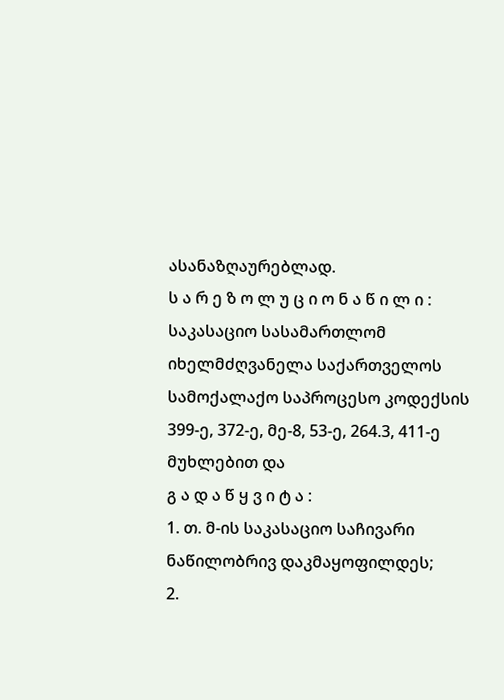ასანაზღაურებლად.
ს ა რ ე ზ ო ლ უ ც ი ო ნ ა წ ი ლ ი :
საკასაციო სასამართლომ იხელმძღვანელა საქართველოს სამოქალაქო საპროცესო კოდექსის 399-ე, 372-ე, მე-8, 53-ე, 264.3, 411-ე მუხლებით და
გ ა დ ა წ ყ ვ ი ტ ა :
1. თ. მ-ის საკასაციო საჩივარი ნაწილობრივ დაკმაყოფილდეს;
2.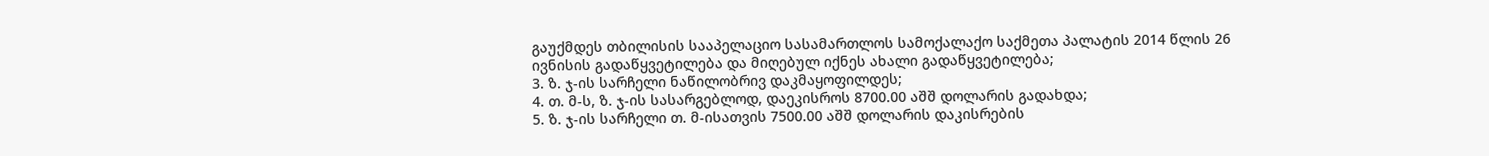გაუქმდეს თბილისის სააპელაციო სასამართლოს სამოქალაქო საქმეთა პალატის 2014 წლის 26 ივნისის გადაწყვეტილება და მიღებულ იქნეს ახალი გადაწყვეტილება;
3. ზ. ჯ-ის სარჩელი ნაწილობრივ დაკმაყოფილდეს;
4. თ. მ-ს, ზ. ჯ-ის სასარგებლოდ, დაეკისროს 8700.00 აშშ დოლარის გადახდა;
5. ზ. ჯ-ის სარჩელი თ. მ-ისათვის 7500.00 აშშ დოლარის დაკისრების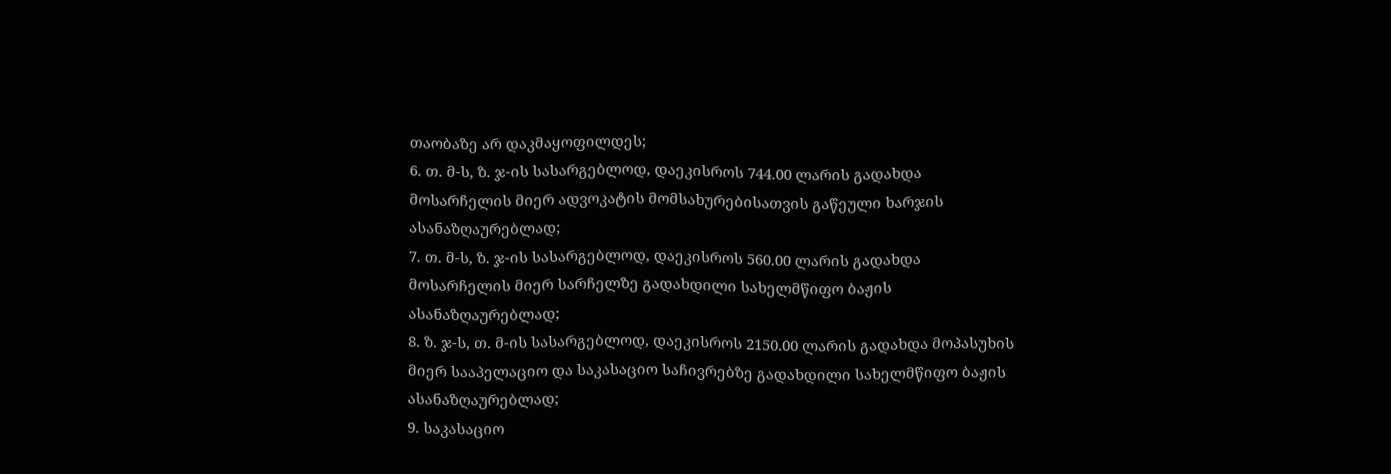თაობაზე არ დაკმაყოფილდეს;
6. თ. მ-ს, ზ. ჯ-ის სასარგებლოდ, დაეკისროს 744.00 ლარის გადახდა მოსარჩელის მიერ ადვოკატის მომსახურებისათვის გაწეული ხარჯის ასანაზღაურებლად;
7. თ. მ-ს, ზ. ჯ-ის სასარგებლოდ, დაეკისროს 560.00 ლარის გადახდა მოსარჩელის მიერ სარჩელზე გადახდილი სახელმწიფო ბაჟის ასანაზღაურებლად;
8. ზ. ჯ-ს, თ. მ-ის სასარგებლოდ, დაეკისროს 2150.00 ლარის გადახდა მოპასუხის მიერ სააპელაციო და საკასაციო საჩივრებზე გადახდილი სახელმწიფო ბაჟის ასანაზღაურებლად;
9. საკასაციო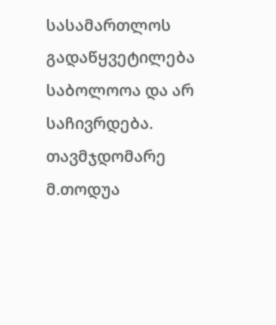სასამართლოს გადაწყვეტილება საბოლოოა და არ საჩივრდება.
თავმჯდომარე მ.თოდუა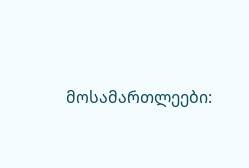მოსამართლეები: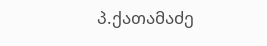პ.ქათამაძე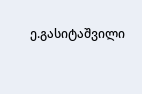ე.გასიტაშვილი